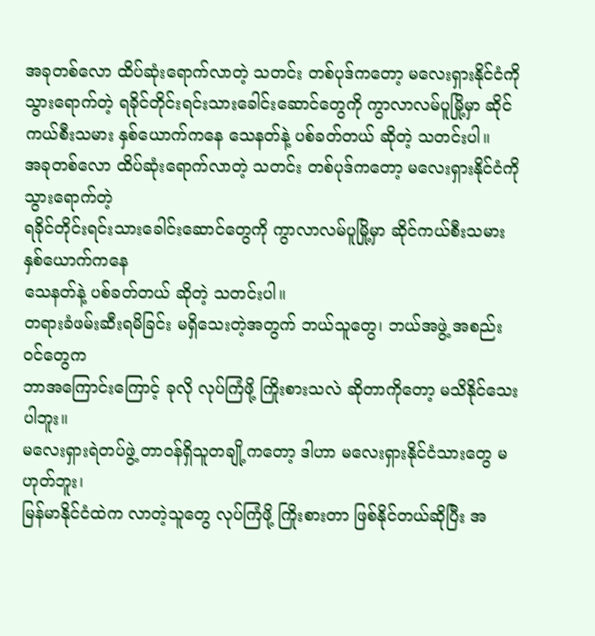အခုတစ်လော ထိပ်ဆုံးရောက်လာတဲ့ သတင်း တစ်ပုဒ်ကတော့ မလေးရှားနိုင်ငံကို သွားရောက်တဲ့ ရခိုင်တိုင်းရင်းသားခေါင်းဆောင်တွေကို ကွာလာလမ်ပူမြို့မှာ ဆိုင်ကယ်စီးသမား နှစ်ယောက်ကနေ သေနတ်နဲ့ ပစ်ခတ်တယ် ဆိုတဲ့ သတင်းပါ။
အခုတစ်လော ထိပ်ဆုံးရောက်လာတဲ့ သတင်း တစ်ပုဒ်ကတော့ မလေးရှားနိုင်ငံကို သွားရောက်တဲ့
ရခိုင်တိုင်းရင်းသားခေါင်းဆောင်တွေကို ကွာလာလမ်ပူမြို့မှာ ဆိုင်ကယ်စီးသမား နှစ်ယောက်ကနေ
သေနတ်နဲ့ ပစ်ခတ်တယ် ဆိုတဲ့ သတင်းပါ။
တရားခံဖမ်းဆီးရမိခြင်း မရှိသေးတဲ့အတွက် ဘယ်သူတွေ၊ ဘယ်အဖွဲ့ အစည်းဝင်တွေက
ဘာအကြောင်းကြောင့် ခုလို လုပ်ကြံဖို့ ကြိုးစားသလဲ ဆိုတာကိုတော့ မသိနိုင်သေးပါဘူး။
မလေးရှားရဲတပ်ဖွဲ့ တာဝန်ရှိသူတချို့ကတော့ ဒါဟာ မလေးရှားနိုင်ငံသားတွေ မဟုတ်ဘူး၊
မြန်မာနိုင်ငံထဲက လာတဲ့သူတွေ လုပ်ကြံဖို့ ကြိုးစားတာ ဖြစ်နိုင်တယ်ဆိုပြီး အ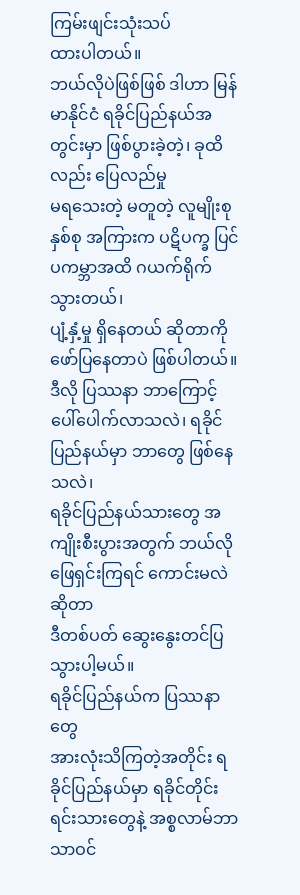ကြမ်းဖျင်းသုံးသပ်
ထားပါတယ်။
ဘယ်လိုပဲဖြစ်ဖြစ် ဒါဟာ မြန်မာနိုင်ငံ ရခိုင်ပြည်နယ်အတွင်းမှာ ဖြစ်ပွားခဲ့တဲ့၊ ခုထိလည်း ပြေလည်မှု
မရသေးတဲ့ မတူတဲ့ လူမျိုးစုနှစ်စု အကြားက ပဋိပက္ခ ပြင်ပကမ္ဘာအထိ ဂယက်ရိုက်သွားတယ်၊
ပျံ့နှံ့မှု ရှိနေတယ် ဆိုတာကို ဖော်ပြနေတာပဲ ဖြစ်ပါတယ်။
ဒီလို ပြဿနာ ဘာကြောင့် ပေါ်ပေါက်လာသလဲ၊ ရခိုင်ပြည်နယ်မှာ ဘာတွေ ဖြစ်နေသလဲ၊
ရခိုင်ပြည်နယ်သားတွေ အကျိုးစီးပွားအတွက် ဘယ်လို ဖြေရှင်းကြရင် ကောင်းမလဲဆိုတာ
ဒီတစ်ပတ် ဆွေးနွေးတင်ပြသွားပါ့မယ်။
ရခိုင်ပြည်နယ်က ပြဿနာတွေ
အားလုံးသိကြတဲ့အတိုင်း ရခိုင်ပြည်နယ်မှာ ရခိုင်တိုင်းရင်းသားတွေနဲ့ အစ္စလာမ်ဘာသာဝင်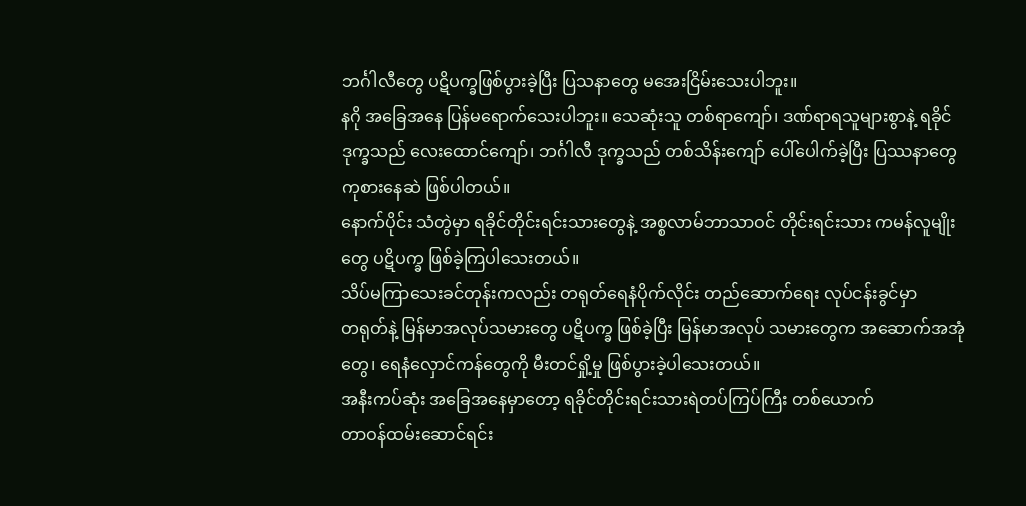ဘင်္ဂါလီတွေ ပဋိပက္ခဖြစ်ပွားခဲ့ပြီး ပြသနာတွေ မအေးငြိမ်းသေးပါဘူး။
နဂို အခြေအနေ ပြန်မရောက်သေးပါဘူး။ သေဆုံးသူ တစ်ရာကျော်၊ ဒဏ်ရာရသူများစွာနဲ့ ရခိုင်
ဒုက္ခသည် လေးထောင်ကျော်၊ ဘင်္ဂါလီ ဒုက္ခသည် တစ်သိန်းကျော် ပေါ်ပေါက်ခဲ့ပြီး ပြဿနာတွေ
ကုစားနေဆဲ ဖြစ်ပါတယ်။
နောက်ပိုင်း သံတွဲမှာ ရခိုင်တိုင်းရင်းသားတွေနဲ့ အစ္စလာမ်ဘာသာဝင် တိုင်းရင်းသား ကမန်လူမျိုး
တွေ ပဋိပက္ခ ဖြစ်ခဲ့ကြပါသေးတယ်။
သိပ်မကြာသေးခင်တုန်းကလည်း တရုတ်ရေနံပိုက်လိုင်း တည်ဆောက်ရေး လုပ်ငန်းခွင်မှာ
တရုတ်နဲ့ မြန်မာအလုပ်သမားတွေ ပဋိပက္ခ ဖြစ်ခဲ့ပြီး မြန်မာအလုပ် သမားတွေက အဆောက်အအုံ
တွေ၊ ရေနံလှောင်ကန်တွေကို မီးတင်ရှို့မှု ဖြစ်ပွားခဲ့ပါသေးတယ်။
အနီးကပ်ဆုံး အခြေအနေမှာတော့ ရခိုင်တိုင်းရင်းသားရဲတပ်ကြပ်ကြီး တစ်ယောက်
တာဝန်ထမ်းဆောင်ရင်း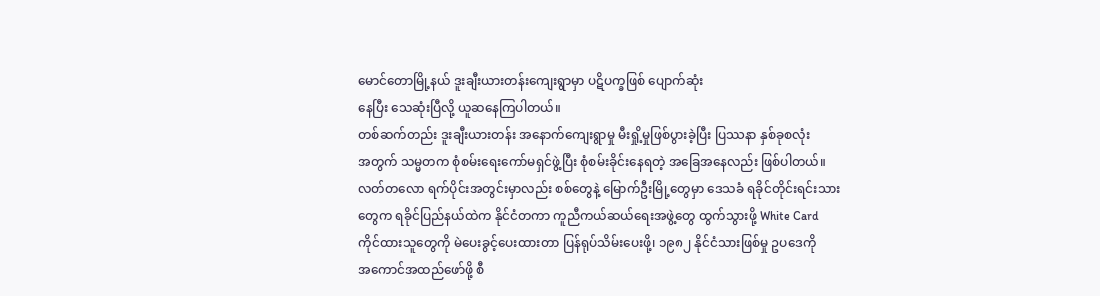မောင်တောမြို့နယ် ဒူးချီးယားတန်းကျေးရွာမှာ ပဋိပက္ခဖြစ် ပျောက်ဆုံး
နေပြီး သေဆုံးပြီလို့ ယူဆနေကြပါတယ်။
တစ်ဆက်တည်း ဒူးချီးယားတန်း အနောက်ကျေးရွာမှု မီးရှို့မှုဖြစ်ပွားခဲ့ပြီး ပြဿနာ နှစ်ခုစလုံး
အတွက် သမ္မတက စုံစမ်းရေးကော်မရှင်ဖွဲ့ပြီး စုံစမ်းခိုင်းနေရတဲ့ အခြေအနေလည်း ဖြစ်ပါတယ်။
လတ်တလော ရက်ပိုင်းအတွင်းမှာလည်း စစ်တွေနဲ့ မြောက်ဦးမြို့တွေမှာ ဒေသခံ ရခိုင်တိုင်းရင်းသား
တွေက ရခိုင်ပြည်နယ်ထဲက နိုင်ငံတကာ ကူညီကယ်ဆယ်ရေးအဖွဲ့တွေ ထွက်သွားဖို့ White Card
ကိုင်ထားသူတွေကို မဲပေးခွင့်ပေးထားတာ ပြန်ရုပ်သိမ်းပေးဖို့၊ ၁၉၈၂ နိုင်ငံသားဖြစ်မှု ဥပဒေကို
အကောင်အထည်ဖော်ဖို့ စီ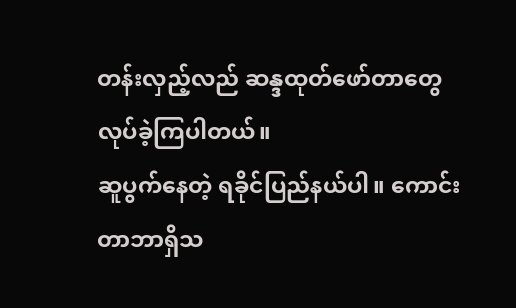တန်းလှည့်လည် ဆန္ဒထုတ်ဖော်တာတွေ လုပ်ခဲ့ကြပါတယ်။
ဆူပွက်နေတဲ့ ရခိုင်ပြည်နယ်ပါ။ ကောင်းတာဘာရှိသ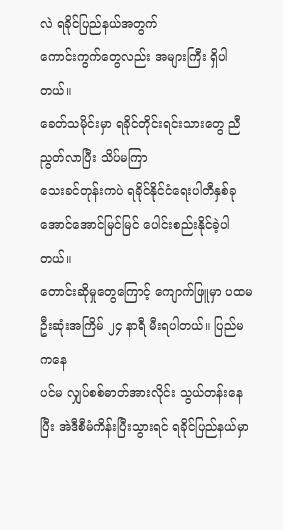လဲ ရခိုင်ပြည်နယ်အတွက်
ကောင်းကွက်တွေလည်း အများကြီး ရှိပါတယ်။
ခေတ်သမိုင်းမှာ ရခိုင်တိုင်းရင်းသားတွေ ညီညွတ်လာပြီး သိပ်မကြာ
သေးခင်တုန်းကပဲ ရခိုင်နိုင်ငံရေးပါတီနှစ်ခု အောင်အောင်မြင်မြင် ပေါင်းစည်းနိုင်ခဲ့ပါတယ်။
တောင်းဆိုမှုတွေကြောင့် ကျောက်ဖြူမှာ ပထမဦးဆုံးအကြိမ် ၂၄ နာရီ မီးရပါတယ်။ ပြည်မကနေ
ပင်မ လျှပ်စစ်ဓာတ်အားလိုင်း သွယ်တန်းနေပြီး အဲဒီစီမံကိန်းပြီးသွားရင် ရခိုင်ပြည်နယ်မှာ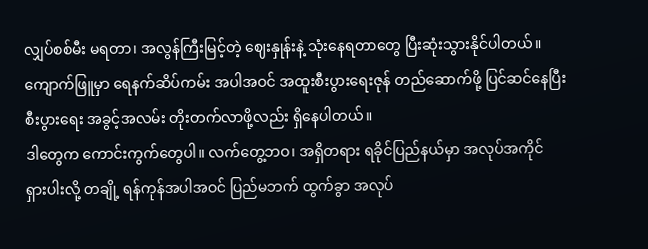လျှပ်စစ်မီး မရတာ၊ အလွန်ကြီးမြင့်တဲ့ ဈေးနှုန်းနဲ့ သုံးနေရတာတွေ ပြီးဆုံးသွားနိုင်ပါတယ်။
ကျောက်ဖြူမှာ ရေနက်ဆိပ်ကမ်း အပါအဝင် အထူးစီးပွားရေးဇုန် တည်ဆောက်ဖို့ ပြင်ဆင်နေပြီး
စီးပွားရေး အခွင့်အလမ်း တိုးတက်လာဖို့လည်း ရှိနေပါတယ်။
ဒါတွေက ကောင်းကွက်တွေပါ။ လက်တွေ့ဘဝ၊ အရှိတရား ရခိုင်ပြည်နယ်မှာ အလုပ်အကိုင်
ရှားပါးလို့ တချို့ ရန်ကုန်အပါအဝင် ပြည်မဘက် ထွက်ခွာ အလုပ်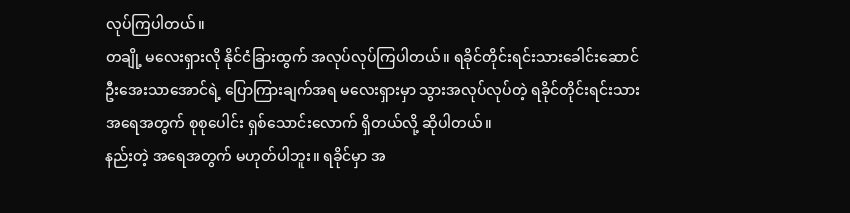လုပ်ကြပါတယ်။
တချို့ မလေးရှားလို နိုင်ငံခြားထွက် အလုပ်လုပ်ကြပါတယ်။ ရခိုင်တိုင်းရင်းသားခေါင်းဆောင်
ဦးအေးသာအောင်ရဲ့ ပြောကြားချက်အရ မလေးရှားမှာ သွားအလုပ်လုပ်တဲ့ ရခိုင်တိုင်းရင်းသား
အရေအတွက် စုစုပေါင်း ရှစ်သောင်းလောက် ရှိတယ်လို့ ဆိုပါတယ်။
နည်းတဲ့ အရေအတွက် မဟုတ်ပါဘူး။ ရခိုင်မှာ အ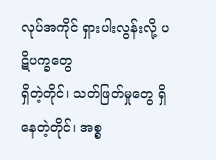လုပ်အကိုင် ရှားပါးလွန်းလို့ ပဋိပက္ခတွေ
ရှိတဲ့တိုင်၊ သတ်ဖြတ်မှုတွေ ရှိနေတဲ့တိုင်၊ အစ္စ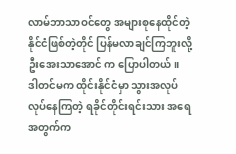လာမ်ဘာသာဝင်တွေ အများစုနေထိုင်တဲ့
နိုင်ငံဖြစ်တဲ့တိုင် ပြန်မလာချင်ကြဘူးလို့ ဦးအေးသာအောင် က ပြောပါတယ်။
ဒါတင်မက ထိုင်းနိုင်ငံမှာ သွားအလုပ်လုပ်နေကြတဲ့ ရခိုင်တိုင်းရင်းသား အရေအတွက်က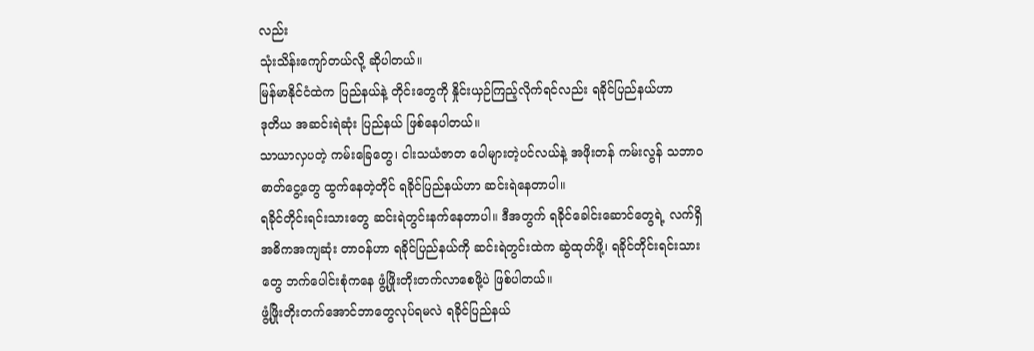လည်း
သုံးသိန်းကျော်တယ်လို့ ဆိုပါတယ်။
မြန်မာနိုင်ငံထဲက ပြည်နယ်နဲ့ တိုင်းတွေကို နှိုင်းယှဉ်ကြည့်လိုက်ရင်လည်း ရခိုင်ပြည်နယ်ဟာ
ဒုတိယ အဆင်းရဲဆုံး ပြည်နယ် ဖြစ်နေပါတယ်။
သာယာလှပတဲ့ ကမ်းခြေတွေ၊ ငါးသယံဇာတ ပေါများတဲ့ပင်လယ်နဲ့ အဖိုးတန် ကမ်းလွန် သဘာဝ
ဓာတ်ငွေ့တွေ ထွက်နေတဲ့တိုင် ရခိုင်ပြည်နယ်ဟာ ဆင်းရဲနေတာပါ။
ရခိုင်တိုင်းရင်းသားတွေ ဆင်းရဲတွင်းနက်နေတာပါ။ ဒီအတွက် ရခိုင်ခေါင်းဆောင်တွေရဲ့ လက်ရှိ
အဓိကအကျဆုံး တာဝန်ဟာ ရခိုင်ပြည်နယ်ကို ဆင်းရဲတွင်းထဲက ဆွဲထုတ်ဖို့၊ ရခိုင်တိုင်းရင်းသား
တွေ ဘက်ပေါင်းစုံကနေ ဖွံ့ဖြိုးတိုးတက်လာစေဖို့ပဲ ဖြစ်ပါတယ်။
ဖွံ့ဖြိုးတိုးတက်အောင်ဘာတွေလုပ်ရမလဲ ရခိုင်ပြည်နယ်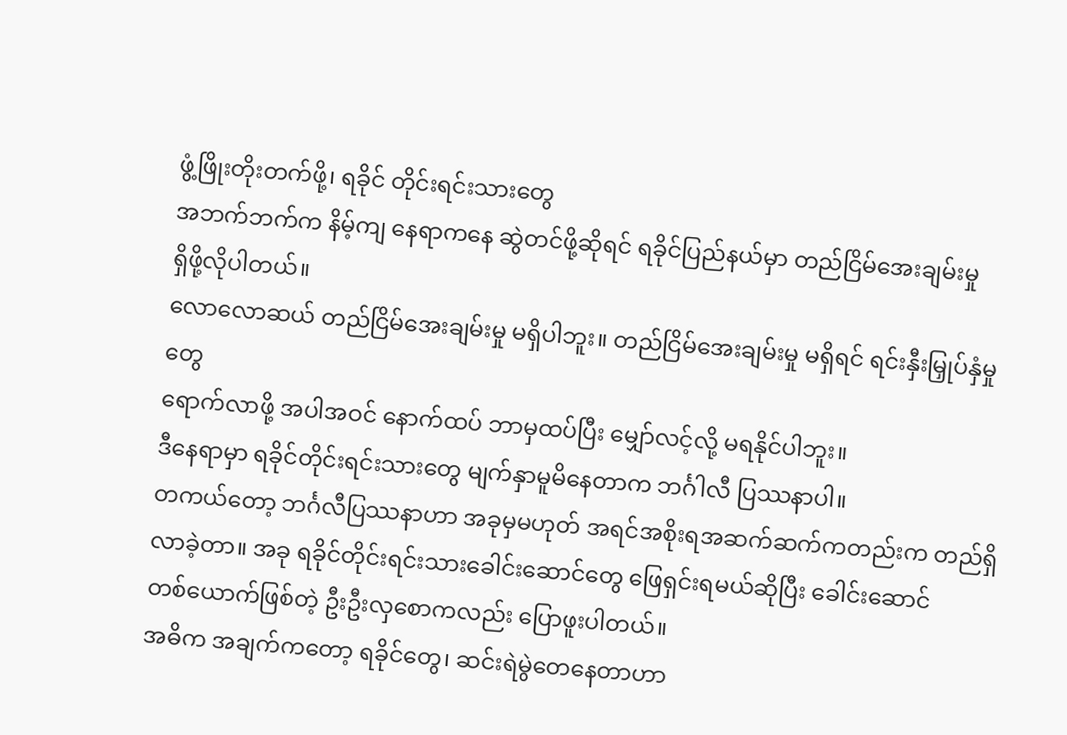ဖွံ့ဖြိုးတိုးတက်ဖို့၊ ရခိုင် တိုင်းရင်းသားတွေ
အဘက်ဘက်က နိမ့်ကျ နေရာကနေ ဆွဲတင်ဖို့ဆိုရင် ရခိုင်ပြည်နယ်မှာ တည်ငြိမ်အေးချမ်းမှု
ရှိဖို့လိုပါတယ်။
လောလောဆယ် တည်ငြိမ်အေးချမ်းမှု မရှိပါဘူး။ တည်ငြိမ်အေးချမ်းမှု မရှိရင် ရင်းနှီးမြှုပ်နှံမှုတွေ
ရောက်လာဖို့ အပါအဝင် နောက်ထပ် ဘာမှထပ်ပြီး မျှော်လင့်လို့ မရနိုင်ပါဘူး။
ဒီနေရာမှာ ရခိုင်တိုင်းရင်းသားတွေ မျက်နှာမူမိနေတာက ဘင်္ဂါလီ ပြဿနာပါ။
တကယ်တော့ ဘင်္ဂလီပြဿနာဟာ အခုမှမဟုတ် အရင်အစိုးရအဆက်ဆက်ကတည်းက တည်ရှိ
လာခဲ့တာ။ အခု ရခိုင်တိုင်းရင်းသားခေါင်းဆောင်တွေ ဖြေရှင်းရမယ်ဆိုပြီး ခေါင်းဆောင်
တစ်ယောက်ဖြစ်တဲ့ ဦးဦးလှစောကလည်း ပြောဖူးပါတယ်။
အဓိက အချက်ကတော့ ရခိုင်တွေ၊ ဆင်းရဲမွဲတေနေတာဟာ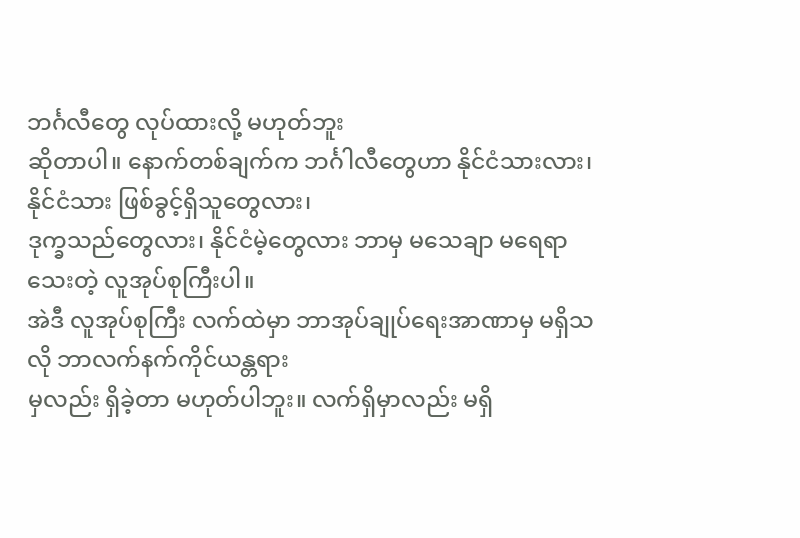ဘင်္ဂလီတွေ လုပ်ထားလို့ မဟုတ်ဘူး
ဆိုတာပါ။ နောက်တစ်ချက်က ဘင်္ဂါလီတွေဟာ နိုင်ငံသားလား၊ နိုင်ငံသား ဖြစ်ခွင့်ရှိသူတွေလား၊
ဒုက္ခသည်တွေလား၊ နိုင်ငံမဲ့တွေလား ဘာမှ မသေချာ မရေရာသေးတဲ့ လူအုပ်စုကြီးပါ။
အဲဒီ လူအုပ်စုကြီး လက်ထဲမှာ ဘာအုပ်ချုပ်ရေးအာဏာမှ မရှိသလို ဘာလက်နက်ကိုင်ယန္တရား
မှလည်း ရှိခဲ့တာ မဟုတ်ပါဘူး။ လက်ရှိမှာလည်း မရှိ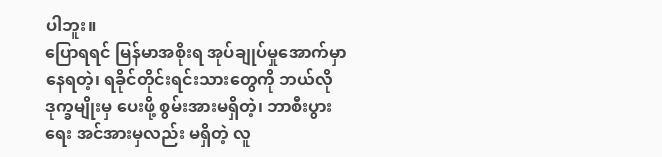ပါဘူး။
ပြောရရင် မြန်မာအစိုးရ အုပ်ချုပ်မှုအောက်မှာ နေရတဲ့၊ ရခိုင်တိုင်းရင်းသားတွေကို ဘယ်လို
ဒုက္ခမျိုးမှ ပေးဖို့ စွမ်းအားမရှိတဲ့၊ ဘာစီးပွားရေး အင်အားမှလည်း မရှိတဲ့ လူ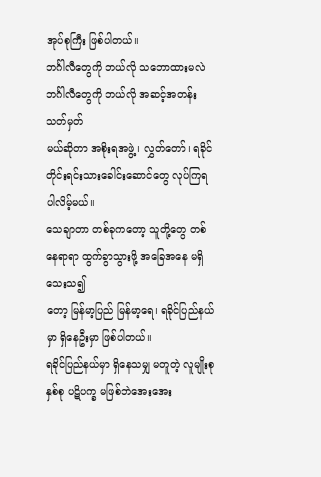အုပ်စုကြီး ဖြစ်ပါတယ်။
ဘင်္ဂါလီတွေကို ဘယ်လို သဘောထားမလဲ ဘင်္ဂါလီတွေကို ဘယ်လို အဆင့်အတန်း သတ်မှတ်
မယ်ဆိုတာ အစိုးရအဖွဲ့၊ လွှတ်တော်၊ ရခိုင်တိုင်းရင်းသားခေါင်းဆောင်တွေ လုပ်ကြရပါလိမ့်မယ်။
သေချာတာ တစ်ခုကတော့ သူတို့တွေ တစ်နေရာရာ ထွက်ခွာသွားဖို့ အခြေအနေ မရှိသေးသ၍
တော့ မြန်မာ့ပြည် မြန်မာ့ရေ၊ ရခိုင်ပြည်နယ်မှာ ရှိနေဦးမှာ ဖြစ်ပါတယ်။
ရခိုင်ပြည်နယ်မှာ ရှိနေသမျှ မတူတဲ့ လူမျိုးစုနှစ်စု ပဋိပက္ခ မဖြစ်ဘဲအေးအေး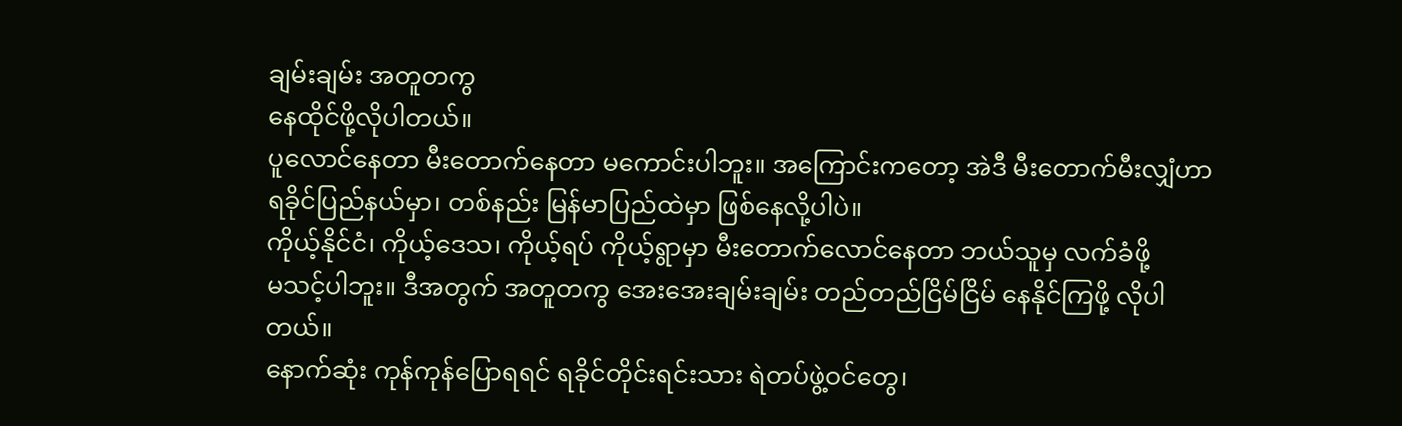ချမ်းချမ်း အတူတကွ
နေထိုင်ဖို့လိုပါတယ်။
ပူလောင်နေတာ မီးတောက်နေတာ မကောင်းပါဘူး။ အကြောင်းကတော့ အဲဒီ မီးတောက်မီးလျှံဟာ
ရခိုင်ပြည်နယ်မှာ၊ တစ်နည်း မြန်မာပြည်ထဲမှာ ဖြစ်နေလို့ပါပဲ။
ကိုယ့်နိုင်ငံ၊ ကိုယ့်ဒေသ၊ ကိုယ့်ရပ် ကိုယ့်ရွာမှာ မီးတောက်လောင်နေတာ ဘယ်သူမှ လက်ခံဖို့
မသင့်ပါဘူး။ ဒီအတွက် အတူတကွ အေးအေးချမ်းချမ်း တည်တည်ငြိမ်ငြိမ် နေနိုင်ကြဖို့ လိုပါတယ်။
နောက်ဆုံး ကုန်ကုန်ပြောရရင် ရခိုင်တိုင်းရင်းသား ရဲတပ်ဖွဲ့ဝင်တွေ၊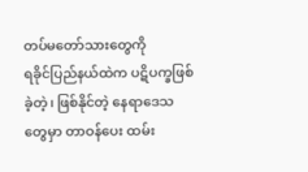တပ်မတော်သားတွေကို
ရခိုင်ပြည်နယ်ထဲက ပဋိပက္ခဖြစ်ခဲ့တဲ့၊ ဖြစ်နိုင်တဲ့ နေရာဒေသတွေမှာ တာဝန်ပေး ထမ်း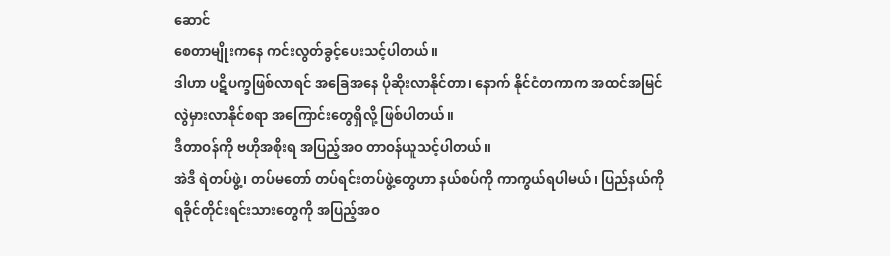ဆောင်
စေတာမျိုးကနေ ကင်းလွတ်ခွင့်ပေးသင့်ပါတယ်။
ဒါဟာ ပဋိပက္ခဖြစ်လာရင် အခြေအနေ ပိုဆိုးလာနိုင်တာ၊ နောက် နိုင်ငံတကာက အထင်အမြင်
လွဲမှားလာနိုင်စရာ အကြောင်းတွေရှိလို့ ဖြစ်ပါတယ်။
ဒီတာဝန်ကို ဗဟိုအစိုးရ အပြည့်အဝ တာဝန်ယူသင့်ပါတယ်။
အဲဒီ ရဲတပ်ဖွဲ့၊ တပ်မတော် တပ်ရင်းတပ်ဖွဲ့တွေဟာ နယ်စပ်ကို ကာကွယ်ရပါမယ်၊ ပြည်နယ်ကို
ရခိုင်တိုင်းရင်းသားတွေကို အပြည့်အဝ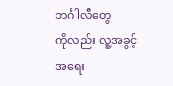ဘင်္ဂါလီတွေ
ကိုလည်း လူ့အခွင့်အရေး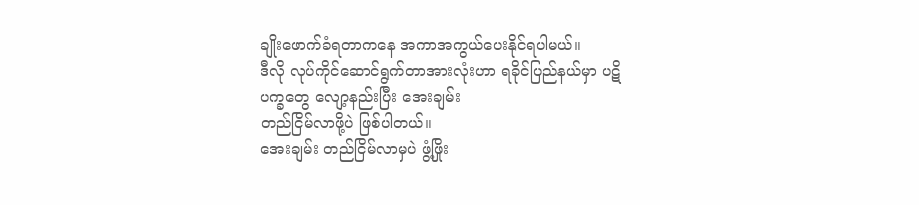ချိုးဖောက်ခံရတာကနေ အကာအကွယ်ပေးနိုင်ရပါမယ်။
ဒီလို လုပ်ကိုင်ဆောင်ရွက်တာအားလုံးဟာ ရခိုင်ပြည်နယ်မှာ ပဋိပက္ခတွေ လျော့နည်းပြီး အေးချမ်း
တည်ငြိမ်လာဖို့ပဲ ဖြစ်ပါတယ်။
အေးချမ်း တည်ငြိမ်လာမှပဲ ဖွံ့ဖြိုး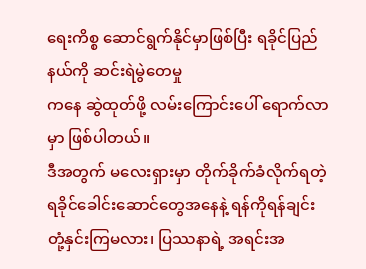ရေးကိစ္စ ဆောင်ရွက်နိုင်မှာဖြစ်ပြီး ရခိုင်ပြည်နယ်ကို ဆင်းရဲမွဲတေမှု
ကနေ ဆွဲထုတ်ဖို့ လမ်းကြောင်းပေါ် ရောက်လာမှာ ဖြစ်ပါတယ်။
ဒီအတွက် မလေးရှားမှာ တိုက်ခိုက်ခံလိုက်ရတဲ့ ရခိုင်ခေါင်းဆောင်တွေအနေနဲ့ ရန်ကိုရန်ချင်း
တုံ့နှင်းကြမလား၊ ပြဿနာရဲ့ အရင်းအ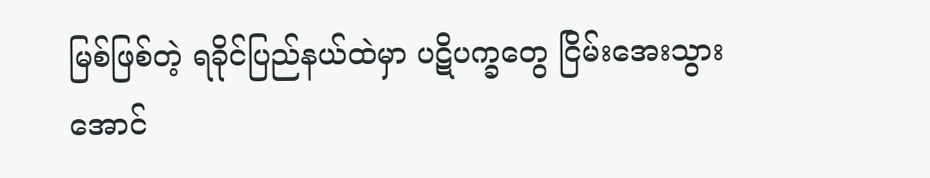မြစ်ဖြစ်တဲ့ ရခိုင်ပြည်နယ်ထဲမှာ ပဋိပက္ခတွေ ငြိမ်းအေးသွား
အောင်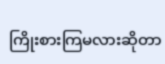ကြိုးစားကြမလားဆိုတာ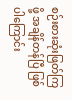စဉ်းစားဆုံးဖြတ်ကြဖို့ အချိန်တန်ပြီ ဖြစ်ပါကြောင်း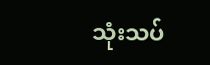သုံးသပ်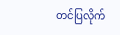တင်ပြလိုက်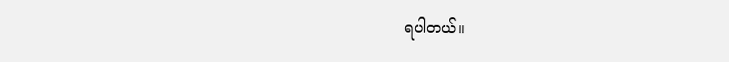ရပါတယ်။